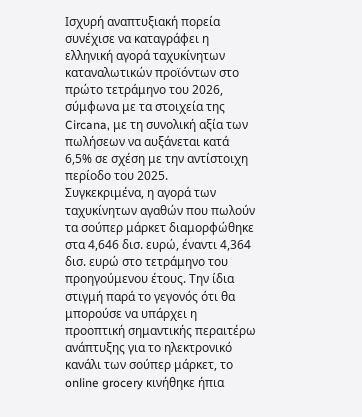Ισχυρή αναπτυξιακή πορεία συνέχισε να καταγράφει η ελληνική αγορά ταχυκίνητων καταναλωτικών προϊόντων στο πρώτο τετράμηνο του 2026, σύμφωνα με τα στοιχεία της Circana, με τη συνολική αξία των πωλήσεων να αυξάνεται κατά 6,5% σε σχέση με την αντίστοιχη περίοδο του 2025.
Συγκεκριμένα, η αγορά των ταχυκίνητων αγαθών που πωλούν τα σούπερ μάρκετ διαμορφώθηκε στα 4,646 δισ. ευρώ, έναντι 4,364 δισ. ευρώ στο τετράμηνο του προηγούμενου έτους. Την ίδια στιγμή παρά το γεγονός ότι θα μπορούσε να υπάρχει η προοπτική σημαντικής περαιτέρω ανάπτυξης για το ηλεκτρονικό κανάλι των σούπερ μάρκετ, το online grocery κινήθηκε ήπια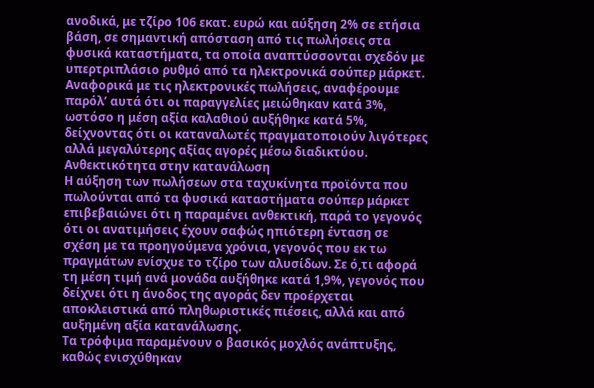ανοδικά, με τζίρο 106 εκατ. ευρώ και αύξηση 2% σε ετήσια βάση, σε σημαντική απόσταση από τις πωλήσεις στα φυσικά καταστήματα, τα οποία αναπτύσσονται σχεδόν με υπερτριπλάσιο ρυθμό από τα ηλεκτρονικά σούπερ μάρκετ. Αναφορικά με τις ηλεκτρονικές πωλήσεις, αναφέρουμε παρόλ’ αυτά ότι οι παραγγελίες μειώθηκαν κατά 3%, ωστόσο η μέση αξία καλαθιού αυξήθηκε κατά 5%, δείχνοντας ότι οι καταναλωτές πραγματοποιούν λιγότερες αλλά μεγαλύτερης αξίας αγορές μέσω διαδικτύου.
Ανθεκτικότητα στην κατανάλωση
Η αύξηση των πωλήσεων στα ταχυκίνητα προϊόντα που πωλούνται από τα φυσικά καταστήματα σούπερ μάρκετ επιβεβαιώνει ότι η παραμένει ανθεκτική, παρά το γεγονός ότι οι ανατιμήσεις έχουν σαφώς ηπιότερη ένταση σε σχέση με τα προηγούμενα χρόνια, γεγονός που εκ τω πραγμάτων ενίσχυε το τζίρο των αλυσίδων. Σε ό,τι αφορά τη μέση τιμή ανά μονάδα αυξήθηκε κατά 1,9%, γεγονός που δείχνει ότι η άνοδος της αγοράς δεν προέρχεται αποκλειστικά από πληθωριστικές πιέσεις, αλλά και από αυξημένη αξία κατανάλωσης.
Τα τρόφιμα παραμένουν ο βασικός μοχλός ανάπτυξης, καθώς ενισχύθηκαν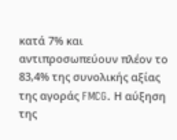κατά 7% και αντιπροσωπεύουν πλέον το 83,4% της συνολικής αξίας της αγοράς FMCG. Η αύξηση της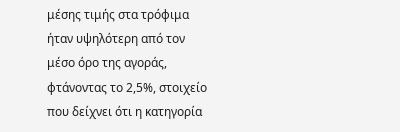μέσης τιμής στα τρόφιμα ήταν υψηλότερη από τον μέσο όρο της αγοράς, φτάνοντας το 2,5%, στοιχείο που δείχνει ότι η κατηγορία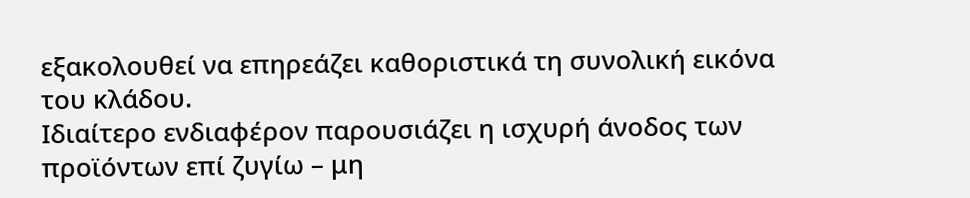εξακολουθεί να επηρεάζει καθοριστικά τη συνολική εικόνα του κλάδου.
Ιδιαίτερο ενδιαφέρον παρουσιάζει η ισχυρή άνοδος των προϊόντων επί ζυγίω – μη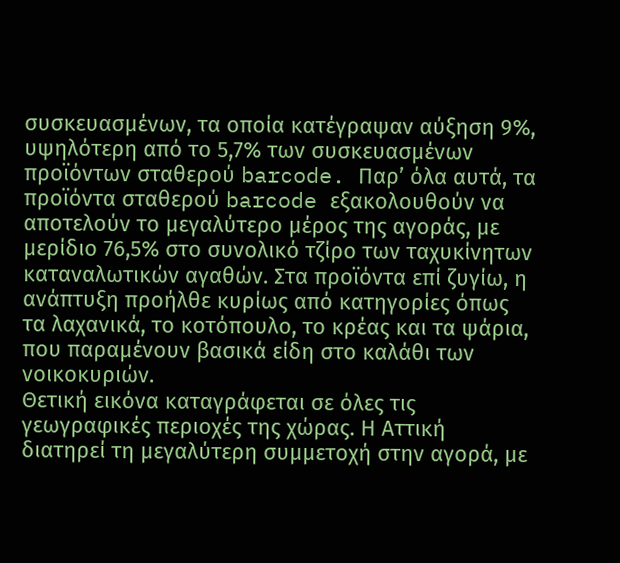συσκευασμένων, τα οποία κατέγραψαν αύξηση 9%, υψηλότερη από το 5,7% των συσκευασμένων προϊόντων σταθερού barcode. Παρ’ όλα αυτά, τα προϊόντα σταθερού barcode εξακολουθούν να αποτελούν το μεγαλύτερο μέρος της αγοράς, με μερίδιο 76,5% στο συνολικό τζίρο των ταχυκίνητων καταναλωτικών αγαθών. Στα προϊόντα επί ζυγίω, η ανάπτυξη προήλθε κυρίως από κατηγορίες όπως τα λαχανικά, το κοτόπουλο, το κρέας και τα ψάρια, που παραμένουν βασικά είδη στο καλάθι των νοικοκυριών.
Θετική εικόνα καταγράφεται σε όλες τις γεωγραφικές περιοχές της χώρας. Η Αττική διατηρεί τη μεγαλύτερη συμμετοχή στην αγορά, με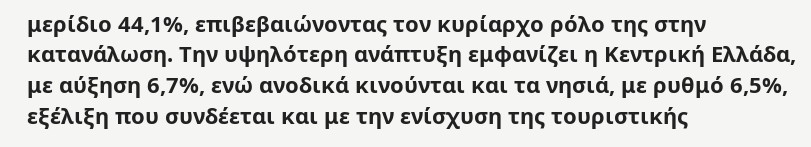μερίδιο 44,1%, επιβεβαιώνοντας τον κυρίαρχο ρόλο της στην κατανάλωση. Την υψηλότερη ανάπτυξη εμφανίζει η Κεντρική Ελλάδα, με αύξηση 6,7%, ενώ ανοδικά κινούνται και τα νησιά, με ρυθμό 6,5%, εξέλιξη που συνδέεται και με την ενίσχυση της τουριστικής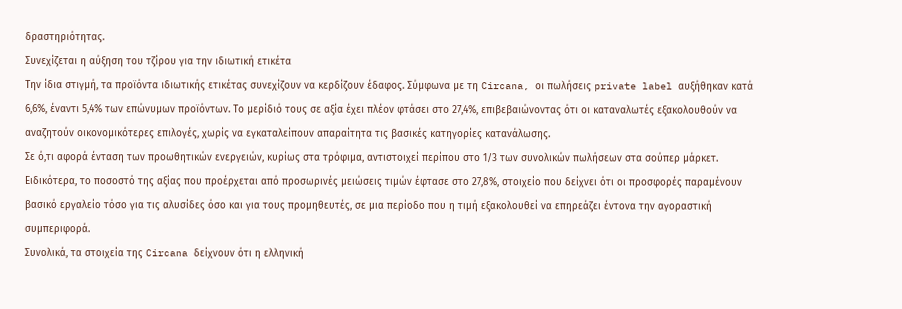δραστηριότητας.
Συνεχίζεται η αύξηση του τζίρου για την ιδιωτική ετικέτα
Την ίδια στιγμή, τα προϊόντα ιδιωτικής ετικέτας συνεχίζουν να κερδίζουν έδαφος. Σύμφωνα με τη Circana, οι πωλήσεις private label αυξήθηκαν κατά 6,6%, έναντι 5,4% των επώνυμων προϊόντων. Το μερίδιό τους σε αξία έχει πλέον φτάσει στο 27,4%, επιβεβαιώνοντας ότι οι καταναλωτές εξακολουθούν να αναζητούν οικονομικότερες επιλογές, χωρίς να εγκαταλείπουν απαραίτητα τις βασικές κατηγορίες κατανάλωσης.
Σε ό,τι αφορά ένταση των προωθητικών ενεργειών, κυρίως στα τρόφιμα, αντιστοιχεί περίπου στο 1/3 των συνολικών πωλήσεων στα σούπερ μάρκετ. Ειδικότερα, το ποσοστό της αξίας που προέρχεται από προσωρινές μειώσεις τιμών έφτασε στο 27,8%, στοιχείο που δείχνει ότι οι προσφορές παραμένουν βασικό εργαλείο τόσο για τις αλυσίδες όσο και για τους προμηθευτές, σε μια περίοδο που η τιμή εξακολουθεί να επηρεάζει έντονα την αγοραστική συμπεριφορά.
Συνολικά, τα στοιχεία της Circana δείχνουν ότι η ελληνική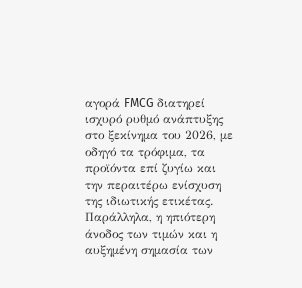αγορά FMCG διατηρεί ισχυρό ρυθμό ανάπτυξης στο ξεκίνημα του 2026, με οδηγό τα τρόφιμα, τα προϊόντα επί ζυγίω και την περαιτέρω ενίσχυση της ιδιωτικής ετικέτας. Παράλληλα, η ηπιότερη άνοδος των τιμών και η αυξημένη σημασία των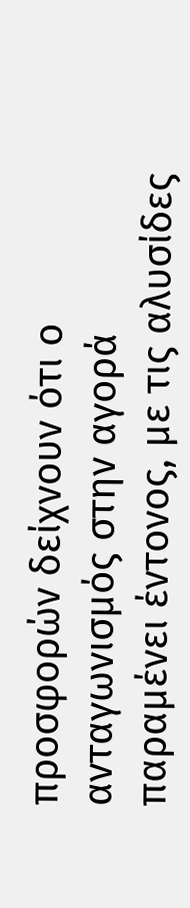προσφορών δείχνουν ότι ο ανταγωνισμός στην αγορά παραμένει έντονος, με τις αλυσίδες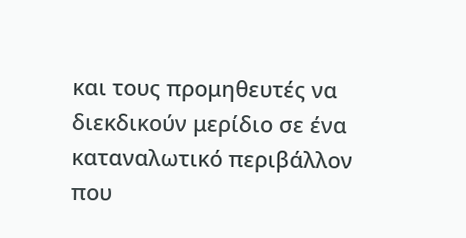και τους προμηθευτές να διεκδικούν μερίδιο σε ένα καταναλωτικό περιβάλλον που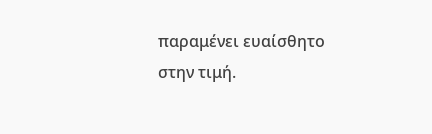παραμένει ευαίσθητο στην τιμή.